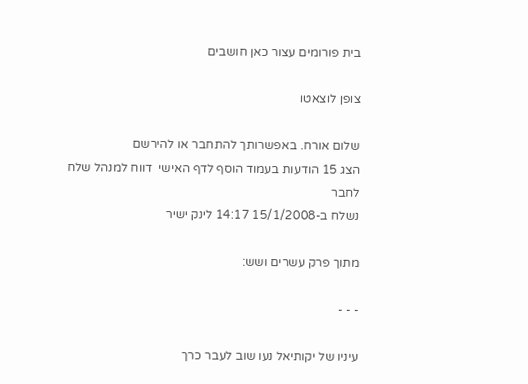בית פורומים עצור כאן חושבים

צופן לוצאטו

שלום אורח. באפשרותך להתחבר או להירשם
הצג 15 הודעות בעמוד הוסף לדף האישי  דווח למנהל שלח לחבר
נשלח ב-15/1/2008 14:17 לינק ישיר

מתוך פרק עשרים ושש:

- - -

עיניו של יקותיאל נעו שוב לעבר כרך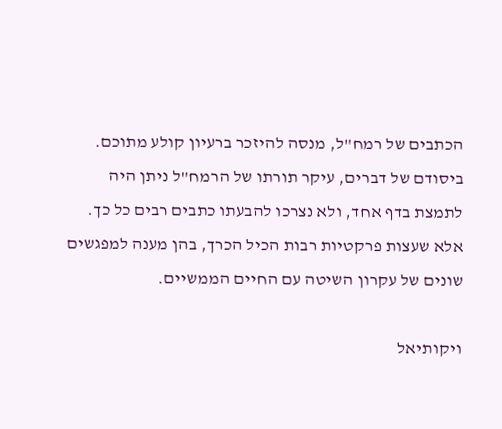הכתבים של רמח"ל, מנסה להיזכר ברעיון קולע מתוכם. ביסודם של דברים, עיקר תורתו של הרמח"ל ניתן היה לתמצת בדף אחד, ולא נצרכו להבעתו כתבים רבים כל כך. אלא שעצות פרקטיות רבות הכיל הכרך, בהן מענה למפגשים שונים של עקרון השיטה עם החיים הממשיים.

ויקותיאל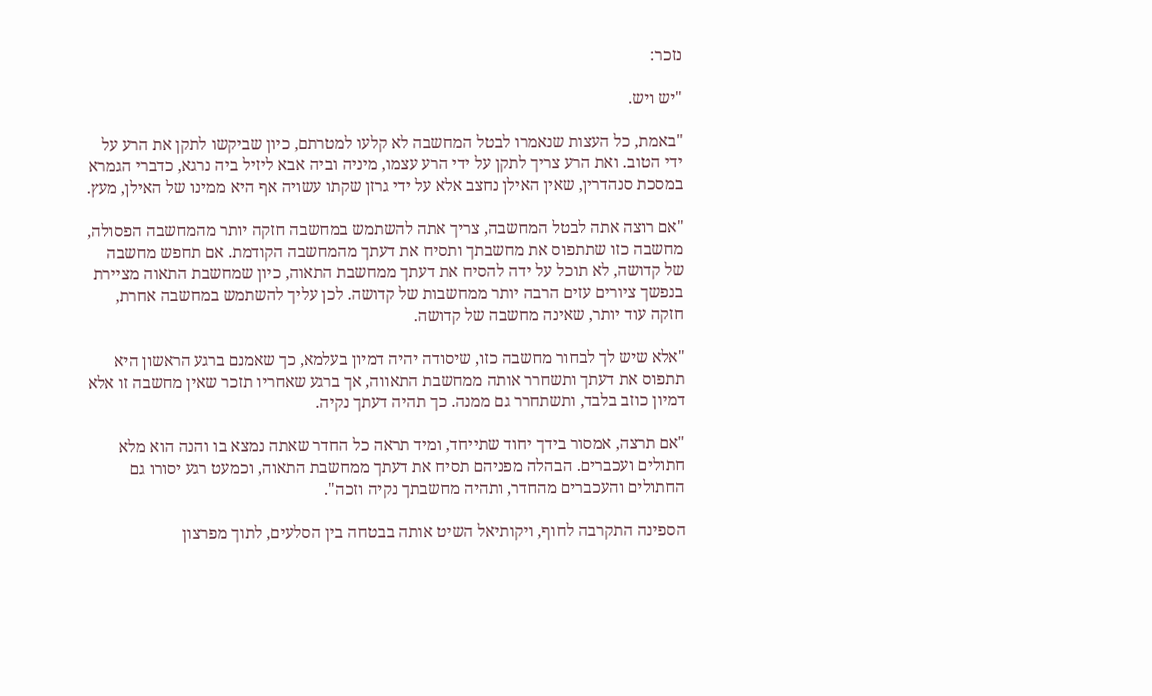נזכר:

"יש ויש.

"באמת, כל העצות שנאמרו לבטל המחשבה לא קלעו למטרתם, כיון שביקשו לתקן את הרע על ידי הטוב. ואת הרע צריך לתקן על ידי הרע עצמו, מיניה וביה אבא ליזיל ביה נרגא, כדברי הגמרא במסכת סנהדרין, שאין האילן נחצב אלא על ידי גרזן שקתו עשויה אף היא ממינו של האילן, מעץ.

"אם רוצה אתה לבטל המחשבה, צריך אתה להשתמש במחשבה חזקה יותר מהמחשבה הפסולה, מחשבה כזו שתתפוס את מחשבתך ותסיח את דעתך מהמחשבה הקודמת. אם תחפש מחשבה של קדושה, לא תוכל על ידה להסיח את דעתך ממחשבת התאוה, כיון שמחשבת התאוה מציירת בנפשך ציורים עזים הרבה יותר ממחשבות של קדושה. לכן עליך להשתמש במחשבה אחרת, חזקה עוד יותר, שאינה מחשבה של קדושה.

"אלא שיש לך לבחור מחשבה כזו, שיסודה יהיה דמיון בעלמא, כך שאמנם ברגע הראשון היא תתפוס את דעתך ותשחרר אותה ממחשבת התאווה, אך ברגע שאחריו תזכר שאין מחשבה זו אלא דמיון כוזב בלבד, ותשתחרר גם ממנה. כך תהיה דעתך נקיה.

"אם תרצה, אמסור בידך יחוד שתייחד, ומיד תראה כל החדר שאתה נמצא בו והנה הוא מלא חתולים ועכברים. הבהלה מפניהם תסיח את דעתך ממחשבת התאוה, וכמעט רגע יסורו גם החתולים והעכברים מהחדר, ותהיה מחשבתך נקיה וזכה".

הספינה התקרבה לחוף, ויקותיאל השיט אותה בבטחה בין הסלעים, לתוך מפרצון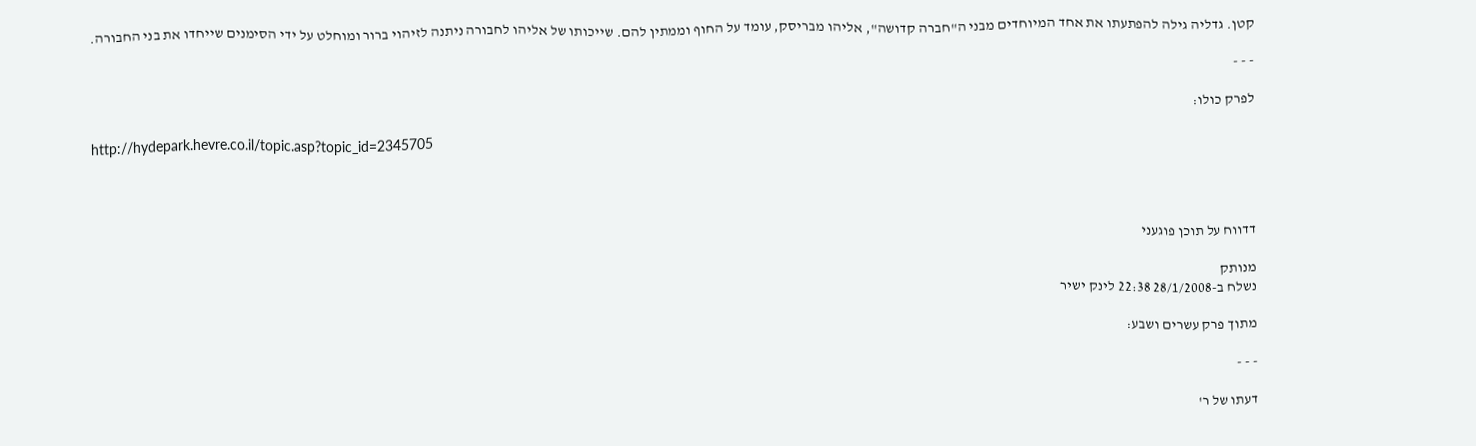קטן. גדליה גילה להפתעתו את אחד המיוחדים מבני ה"חברה קדושה", אליהו מבריסק, עומד על החוף וממתין להם. שייכותו של אליהו לחבורה ניתנה לזיהוי ברור ומוחלט על ידי הסימנים שייחדו את בני החבורה.

- - -

לפרק כולו:

http://hydepark.hevre.co.il/topic.asp?topic_id=2345705




דדווח על תוכן פוגעני

מנותק
נשלח ב-28/1/2008 22:38 לינק ישיר

מתוך פרק עשרים ושבע:

- - -

דעתו של ר'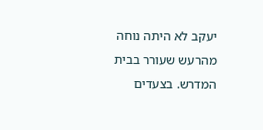יעקב לא היתה נוחה מהרעש שעורר בבית המדרש. בצעדים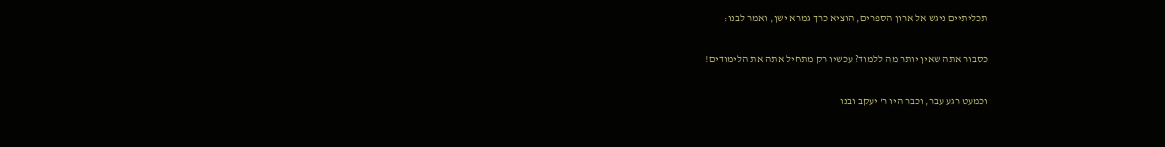תכליתיים ניגש אל ארון הספרים, הוציא כרך גמרא ישן, ואמר לבנו:

כסבור אתה שאין יותר מה ללמוד? עכשיו רק מתחיל אתה את הלימודים!

וכמעט רגע עבר, וכבר היו ר' יעקב ובנו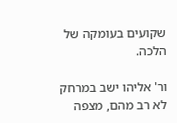שקועים בעומקה של הלכה.

ור' אליהו ישב במרחק לא רב מהם, מצפה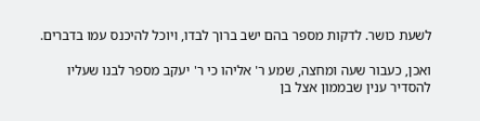לשעת כושר. לדקות מספר בהם ישב ברוך לבדו, ויוכל להיכנס עמו בדברים.

ואכן, כעבור שעה ומחצה, שמע ר' אליהו כי ר' יעקב מספר לבנו שעליו להסדיר ענין שבממון אצל בן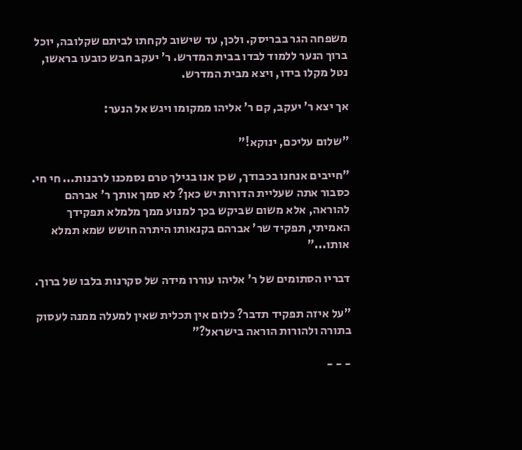משפחה הגר בבריסק. ולכן, עד שישוב לקחתו לביתם שקלובה, יוכל ברוך הנער ללמוד לבדו בבית המדרש. ר' יעקב חבש כובעו בראשו, נטל מקלו בידו, ויצא מבית המדרש.

אך יצא ר' יעקב, קם ר' אליהו ממקומו ויגש אל הנער:

"שלום עליכם, ינוקא!"

"חייבים אנחנו בכבודך, שכן אנו בגילך טרם נסמכנו לרבנות... חי חי. כסבור אתה שעליית הדורות יש כאן? לא סמך אותך ר' אברהם להוראה, אלא משום שביקש בכך למנוע ממך מלמלא תפקידך האמיתי, תפקיד שר' אברהם בקנאותו היתרה חושש שמא תמלא אותו..."

דבריו הסתומים של ר' אליהו עוררו מידה של סקרנות בלבו של ברוך.

"על איזה תפקיד תדבר? כלום אין תכלית שאין למעלה ממנה לעסוק בתורה ולהורות הוראה בישראל?"

- - -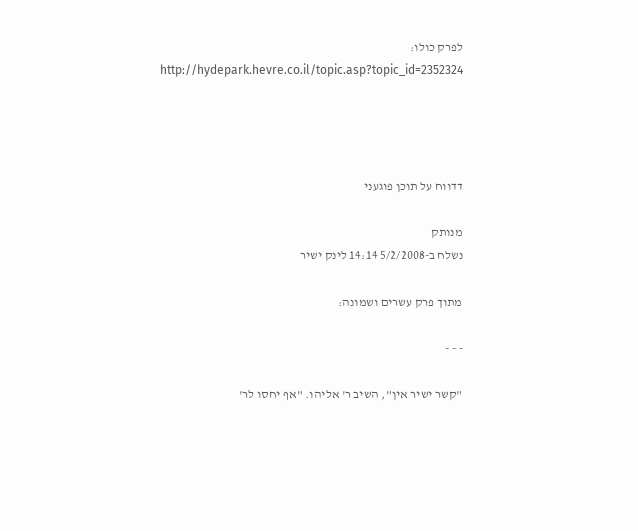לפרק כולו:
http://hydepark.hevre.co.il/topic.asp?topic_id=2352324




דדווח על תוכן פוגעני

מנותק
נשלח ב-5/2/2008 14:14 לינק ישיר

מתוך פרק עשרים ושמונה:

- - -

"קשר ישיר אין", השיב ר' אליהו. "אף יחסו לר'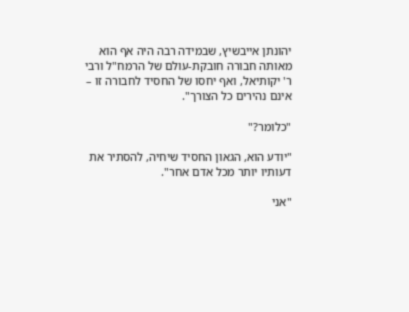יהונתן אייבשיץ, שבמידה רבה היה אף הוא מאותה חבורה חובקת-עולם של הרמח"ל ורבי ר' יקותיאל, ואף יחסו של החסיד לחבורה זו – אינם נהירים כל הצורך".

"כלומר?"

"יודע הוא, הגאון החסיד שיחיה, להסתיר את דעותיו יותר מכל אדם אחר".

"אני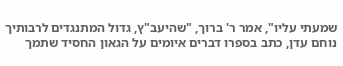שמעתי עליו", אמר ר' ברוך, "שהיעב"ץ, גדול המתנגדים לרבותיך נוחם עדן, כתב בספרו דברים איומים על הגאון החסיד שתמך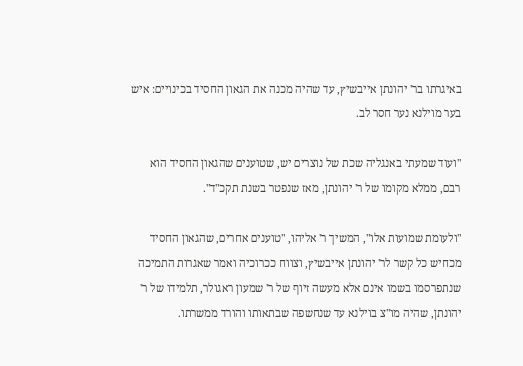באיגרתו בר' יהונתן אייבשיץ, עד שהיה מכנה את הגאון החסיד בכינויים: איש בער מוילנא נער חסר לב.

"ועוד שמעתי באנגליה שכת של נוצרים יש, שטוענים שהגאון החסיד הוא רבם, ממלא מקומו של ר' יהונתן, מאז שנפטר בשנת תקכ"ד".

"ולעומת שמועות אלו", המשיך ר' אליהו, "טוענים אחרים, שהגאון החסיד מכחיש כל קשר לר' יהונתן אייבשיץ, וצווח ככרוכיה ואמר שאגרות התמיכה שנתפרסמו בשמו אינם אלא מעשה זיוף של ר' שמעון ראגולר, תלמידו של ר' יהונתן, שהיה מו"צ בוילנא עד שנחשפה שבתאותו והורד ממשרתו.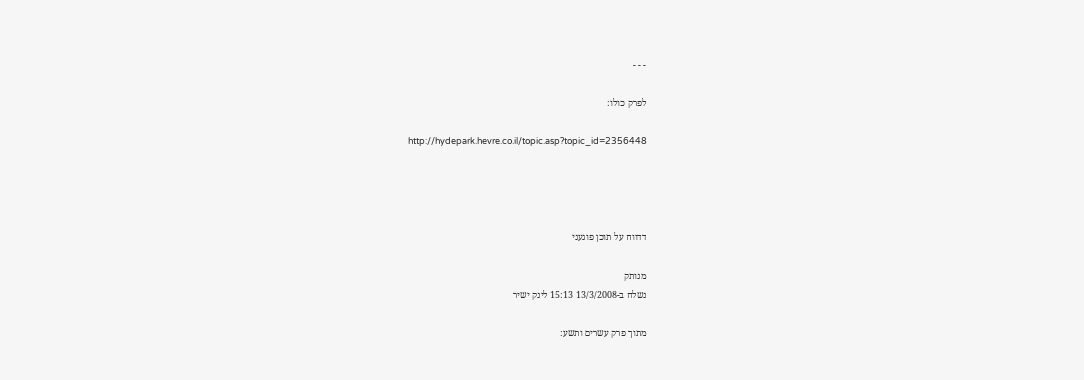- - -

לפרק כולו:

http://hydepark.hevre.co.il/topic.asp?topic_id=2356448




דדווח על תוכן פוגעני

מנותק
נשלח ב-13/3/2008 15:13 לינק ישיר

מתוך פרק עשרים ותשע: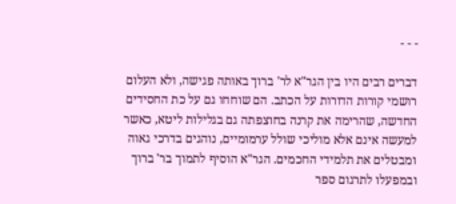- - -

דברים רבים היו בין הגר"א לר' ברוך באותה פגישה, ולא העלום רושמי קורות הדורות על הכתב. הם שוחחו גם על כת החסידים החדשה, שהרימה את קרנה בחוצפתה גם בגלילות ליטא, כאשר למעשה אינם אלא מוליכי שולל ערמומיים, נוהגים בדרכי גאוה ומבטלים את תלמידי החכמים. הגר"א הוסיף לתמוך בר' ברוך ובמפעלו לתרגום ספר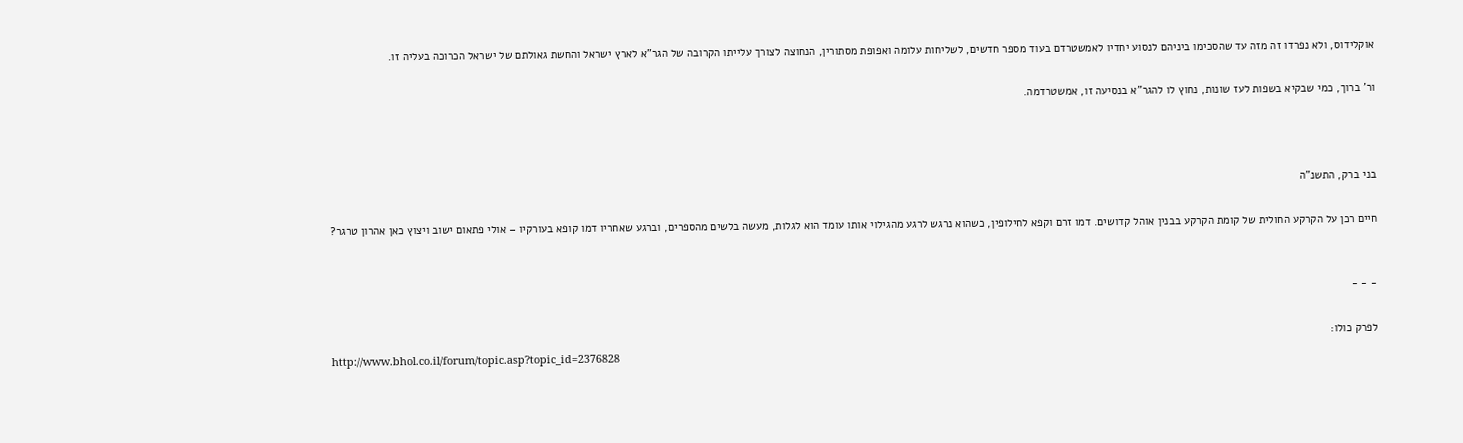אוקלידוס, ולא נפרדו זה מזה עד שהסכימו ביניהם לנסוע יחדיו לאמשטרדם בעוד מספר חדשים, לשליחות עלומה ואפופת מסתורין, הנחוצה לצורך עלייתו הקרובה של הגר"א לארץ ישראל והחשת גאולתם של ישראל הכרוכה בעליה זו.

ור' ברוך, כמי שבקיא בשפות לעז שונות, נחוץ לו להגר"א בנסיעה זו, אמשטרדמה.



בני ברק, התשנ"ה

חיים רכן על הקרקע החולית של קומת הקרקע בבנין אוהל קדושים. דמו זרם וקפא לחילופין, כשהוא נרגש לרגע מהגילוי אותו עומד הוא לגלות, מעשה בלשים מהספרים, וברגע שאחריו דמו קופא בעורקיו – אולי פתאום ישוב ויצוץ כאן אהרון טרגר?


- - -

לפרק כולו:
http://www.bhol.co.il/forum/topic.asp?topic_id=2376828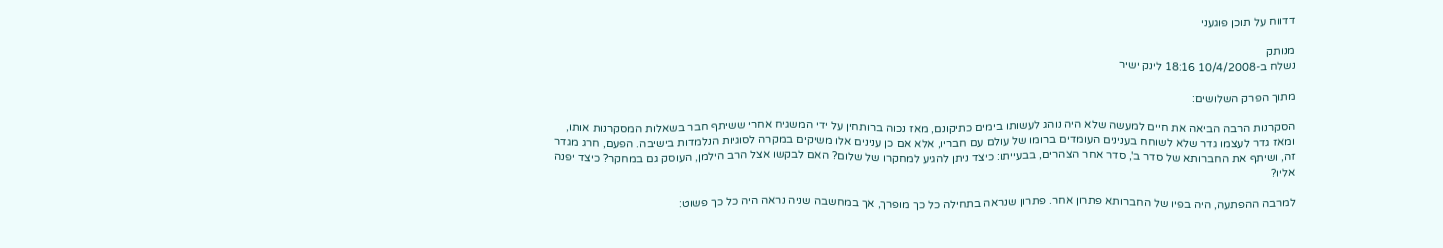דדווח על תוכן פוגעני

מנותק
נשלח ב-10/4/2008 18:16 לינק ישיר

מתוך הפרק השלושים:

הסקרנות הרבה הביאה את חיים למעשה שלא היה נוהג לעשותו בימים כתיקונם, מאז נכוה ברותחין על ידי המשגיח אחרי ששיתף חבר בשאלות המסקרנות אותו, ומאז גדר לעצמו גדר שלא לשוחח בענינים העומדים ברומו של עולם עם חבריו, אלא אם כן ענינים אלו משיקים במקרה לסוגיות הנלמדות בישיבה. הפעם, חרג מגדר זה, ושיתף את החברותא של סדר ב', סדר אחר הצהרים, בבעייתו: כיצד ניתן להגיע למחקרו של שלום? האם לבקשו אצל הרב הילמן, העוסק גם במחקר? כיצד יפנה אליו?

למרבה ההפתעה, היה בפיו של החברותא פתרון אחר. פתרון שנראה בתחילה כל כך מופרך, אך במחשבה שניה נראה היה כל כך פשוט: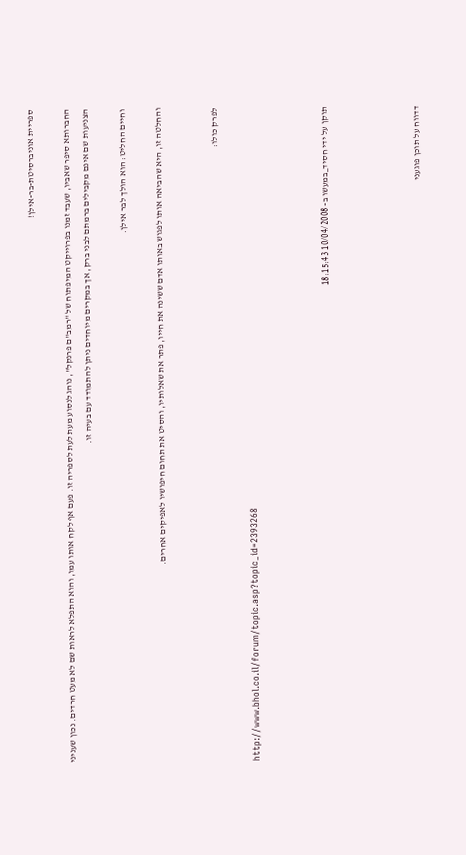ספריית אוניברסיטת-בר-אילן!

החברותא סיפר שאביו, שעבד זמנו בפרוייקט המיפתוח של "רמב"ם פרנקל", נוהג לנסוע מעת לעת לספריה זו. פעם אף לקח אותו עמו, והוא התפלא לראות שם לא מעט חרדים. נכון שעניני הצניעות שם אינם מקבילים ברמתם לבני ברק, אך במקרים מיוחדים ניתן להתמודד עם בעיה זו.

וחיים החליט: הוא הולך לבר אילן.

והחלטה זו, היא שהביאה אותו לפגוש באותו אדם ששינה את חייו, פתר את שאלותיו, והסיט את תחום חיפושיו לאפיקים אחרים.


לפרק כולו:

http://www.bhol.co.il/forum/topic.asp?topic_id=2393268



תוקן על ידי חסיד_במעשו ב- 10/04/2008 18:15:43




דדווח על תוכן פוגעני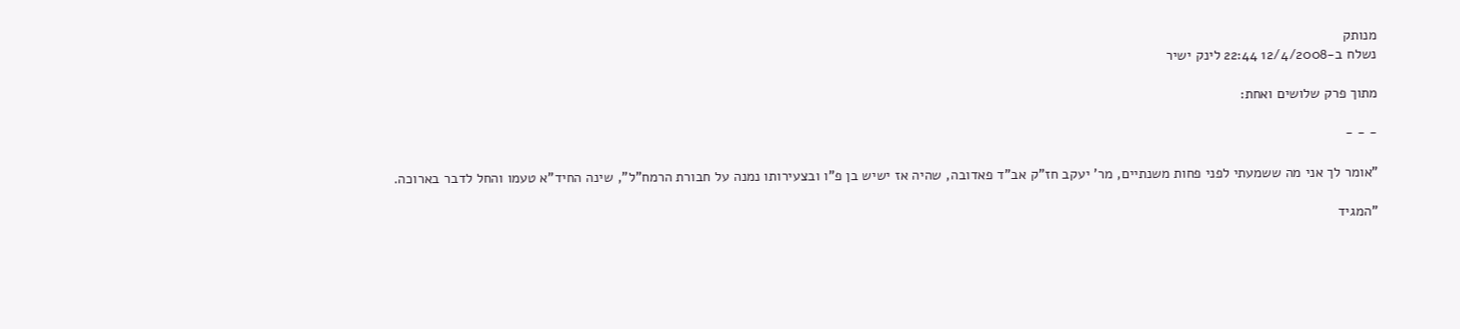מנותק
נשלח ב-12/4/2008 22:44 לינק ישיר

מתוך פרק שלושים ואחת:

- - -

"אומר לך אני מה ששמעתי לפני פחות משנתיים, מר' יעקב חז"ק אב"ד פאדובה, שהיה אז ישיש בן פ"ו ובצעירותו נמנה על חבורת הרמח"ל", שינה החיד"א טעמו והחל לדבר בארוכה.

"המגיד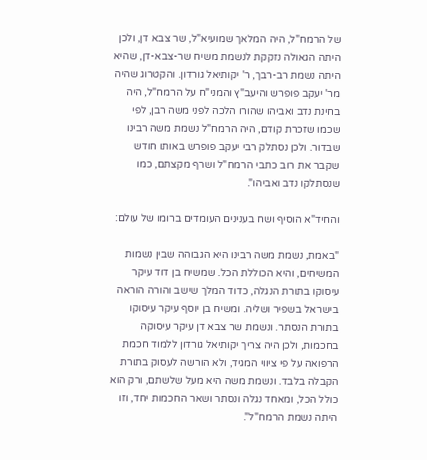של הרמח"ל, היה המלאך שמועיא"ל, שר צבא דן, ולכן היתה הגאולה נזקקת לנשמת משיח שר-צבא-דן, שהיא היתה נשמת רב-רבך, ר' יקותיאל גורדון. והקטרוג שהיה מר' יעקב פופרש והיעב"ץ והמני"ח על הרמח"ל, היה בחינת נדב ואביהו שהורו הלכה לפני משה רבן, לפי שכמו שזכרת קודם, היה הרמח"ל נשמת משה רבינו שבדור. ולכן נסתלק רבי יעקב פופרש באותו חודש שקבר את רוב כתבי הרמח"ל ושרף מקצתם, כמו שנסתלקו נדב ואביהו".

והחיד"א הוסיף ושח בענינים העומדים ברומו של עולם:

"באמת, נשמת משה רבינו היא הגבוהה שבין נשמות המשיחים, והיא הכוללת הכל. שמשיח בן דוד עיקר עיסוקו בתורת הנגלה, כדוד המלך שישב והורה הוראה בישראל בשפיר ושליה. ומשיח בן יוסף עיקר עיסוקו בתורת הנסתר. ונשמת שר צבא דן עיקר עיסוקה בחכמות, ולכן היה צריך יקותיאל גורדון ללמוד חכמת הרפואה על פי ציווי המגיד, ולא הורשה לעסוק בתורת הקבלה בלבד. ונשמת משה היא מעל שלשתם, ורק הוא כולל הכל, ומאחד נגלה ונסתר ושאר החכמות יחד, וזו היתה נשמת הרמח"ל".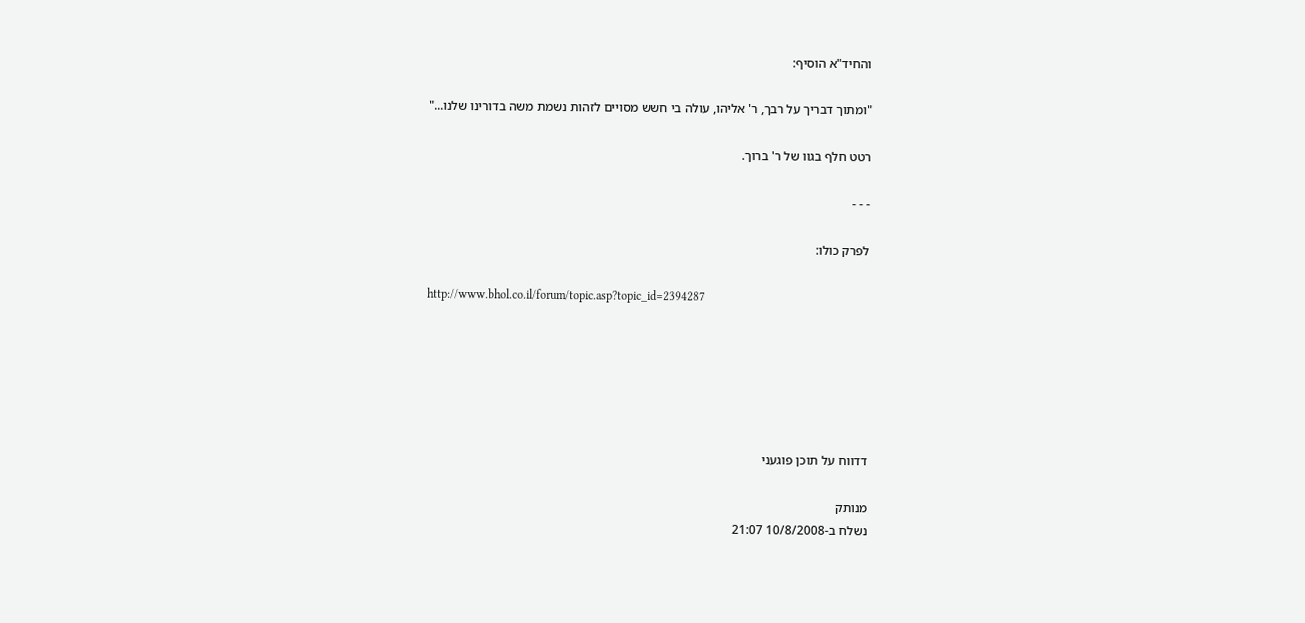והחיד"א הוסיף:

"ומתוך דבריך על רבך, ר' אליהו, עולה בי חשש מסויים לזהות נשמת משה בדורינו שלנו..."

רטט חלף בגוו של ר' ברוך.

- - -

לפרק כולו:

http://www.bhol.co.il/forum/topic.asp?topic_id=2394287






דדווח על תוכן פוגעני

מנותק
נשלח ב-10/8/2008 21:07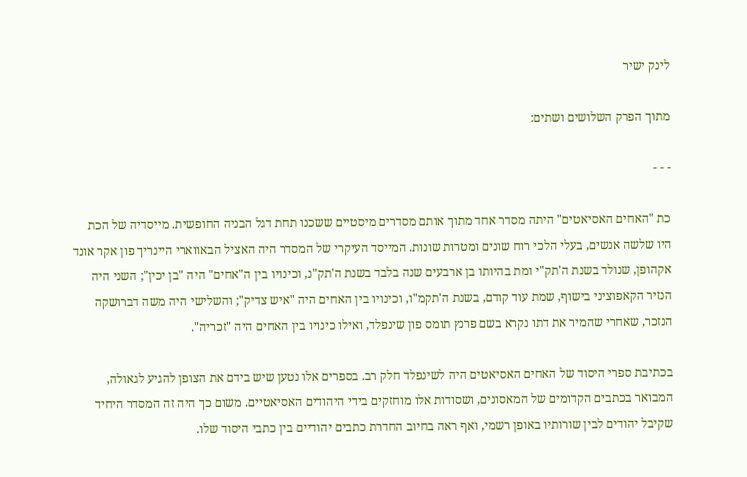לינק ישיר

מתוך הפרק השלושים ושתים:

- - -

כת "האחים האסיאטים" היתה מסדר אחד מתוך אותם מסדרים מיסטיים ששכנו תחת דגל הבניה החופשית. מייסדיה של הכת היו שלשה אנשים, בעלי הלכי רוח שונים ומטרות שונות. המייסד העיקרי של המסדר היה האציל הבאווארי היינריך פון אקר אונד אקהופן, שנולד בשנת ה'תק"י ומת בהיותו בן ארבעים שנה בלבד בשנת ה'תק"נ, וכינויו בין ה"אחים" היה "בן יכין"; השני היה הנזיר הקאפוציני בישוף, שמת עוד קודם, בשנת ה'תקמ"ו, וכינויו בין האחים היה "איש צדיק"; והשלישי היה משה דברושקה הנזכר, שאחרי שהמיר את דתו נקרא בשם פרנץ תומס פון שינפלד, ואילו כינויו בין האחים היה "זכריה".

בכתיבת ספרי היסוד של האחים האסיאטים היה לשינפלד חלק רב. בספרים אלו נטען שיש בידם את הצופן להגיע לגאולה, המבואר בכתבים הקדומים של המאסונים, ושסודות אלו מוחזקים בידי היהודים האסיאטיים. משום כך היה זה המסדר היחיד שקיבל יהודים לבין שורותיו באופן רשמי, ואף ראה בחיוב החדרת כתבים יהודיים בין כתבי היסוד שלו.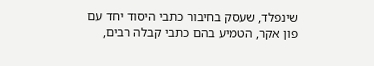שינפלד, שעסק בחיבור כתבי היסוד יחד עם פון אקר, הטמיע בהם כתבי קבלה רבים,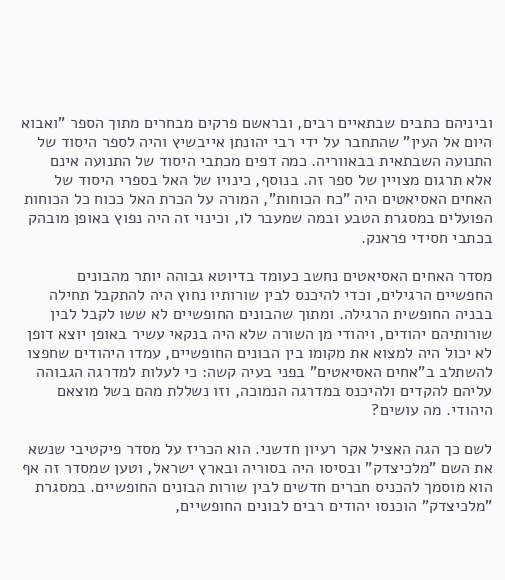וביניהם כתבים שבתאיים רבים, ובראשם פרקים מבחרים מתוך הספר "ואבוא היום אל העין" שהתחבר על ידי רבי יהונתן אייבשיץ והיה לספר היסוד של התנועה השבתאית בבאווריה. כמה דפים מכתבי היסוד של התנועה אינם אלא תרגום מצויין של ספר זה. בנוסף, כינויו של האל בספרי היסוד של האחים האסיאטים היה "כח הכוחות", המורה על הכרת האל ככוח כל הכוחות הפועלים במסגרת הטבע ובמה שמעבר לו, וכינוי זה היה נפוץ באופן מובהק בכתבי חסידי פראנק.

מסדר האחים האסיאטים נחשב כעומד בדיוטא גבוהה יותר מהבונים החפשיים הרגילים, וכדי להיכנס לבין שורותיו נחוץ היה להתקבל תחילה בבניה החופשית הרגילה. ומתוך שהבונים החופשיים לא ששו לקבל לבין שורותיהם יהודים, ויהודי מן השורה שלא היה בנקאי עשיר באופן יוצא דופן לא יכול היה למצוא את מקומו בין הבונים החופשיים, עמדו היהודים שחפצו להשתלב ב"אחים האסיאטים" בפני בעיה קשה: כי לעלות למדרגה הגבוהה עליהם להקדים ולהיכנס במדרגה הנמוכה, וזו נשללת מהם בשל מוצאם היהודי. מה עושים?

לשם כך הגה האציל אקר רעיון חדשני. הוא הכריז על מסדר פיקטיבי שנשא את השם "מלכיצדק" ובסיסו היה בסוריה ובארץ ישראל, וטען שמסדר זה אף הוא מוסמך להכניס חברים חדשים לבין שורות הבונים החופשיים. במסגרת "מלכיצדק" הוכנסו יהודים רבים לבונים החופשיים,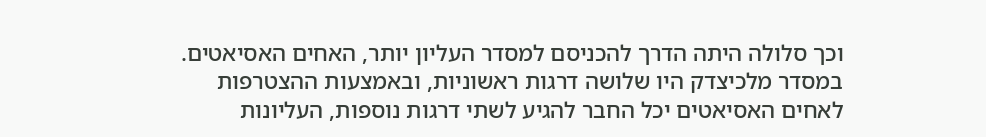וכך סלולה היתה הדרך להכניסם למסדר העליון יותר, האחים האסיאטים. במסדר מלכיצדק היו שלושה דרגות ראשוניות, ובאמצעות ההצטרפות לאחים האסיאטים יכל החבר להגיע לשתי דרגות נוספות, העליונות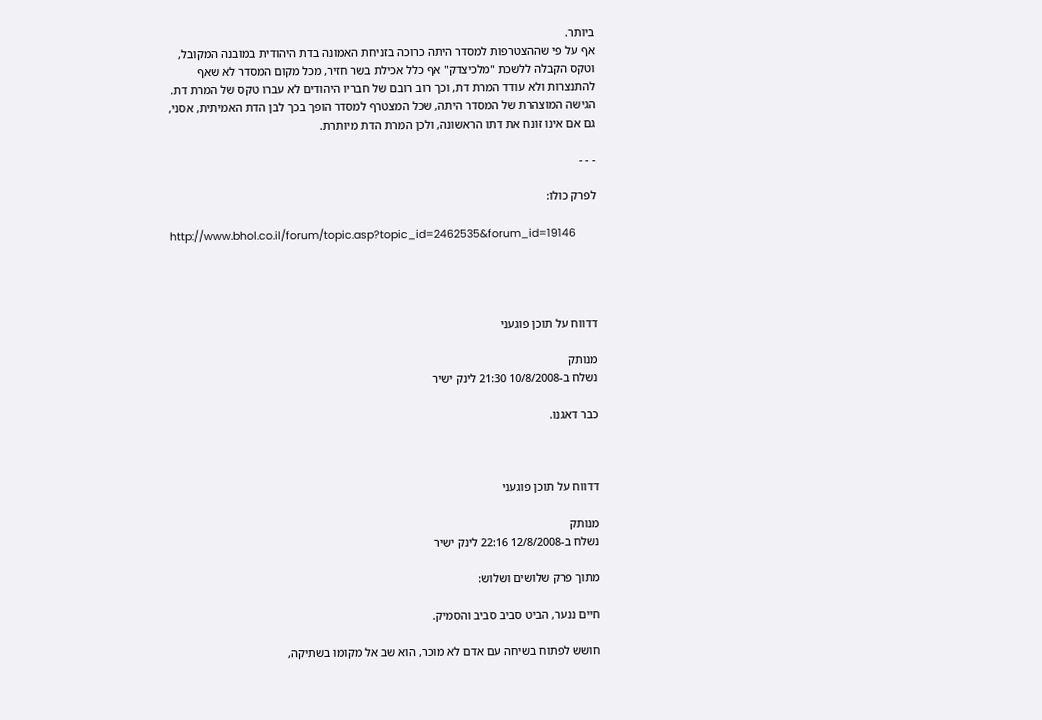ביותר.
אף על פי שההצטרפות למסדר היתה כרוכה בזניחת האמונה בדת היהודית במובנה המקובל, וטקס הקבלה ללשכת "מלכיצדק" אף כלל אכילת בשר חזיר, מכל מקום המסדר לא שאף להתנצרות ולא עודד המרת דת, וכך רוב רובם של חבריו היהודים לא עברו טקס של המרת דת. הגישה המוצהרת של המסדר היתה, שכל המצטרף למסדר הופך בכך לבן הדת האמיתית, אסני, גם אם אינו זונח את דתו הראשונה, ולכן המרת הדת מיותרת.

- - -

לפרק כולו:

http://www.bhol.co.il/forum/topic.asp?topic_id=2462535&forum_id=19146




דדווח על תוכן פוגעני

מנותק
נשלח ב-10/8/2008 21:30 לינק ישיר

כבר דאגנו.



דדווח על תוכן פוגעני

מנותק
נשלח ב-12/8/2008 22:16 לינק ישיר

מתוך פרק שלושים ושלוש:

חיים ננער, הביט סביב סביב והסמיק.

חושש לפתוח בשיחה עם אדם לא מוכר, הוא שב אל מקומו בשתיקה,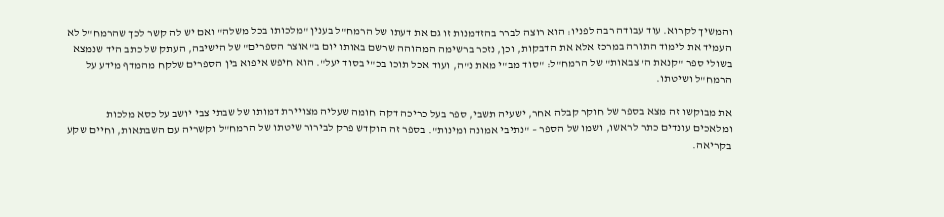והמשיך לקרוא. עוד עבודה רבה לפניו: הוא רוצה לברר בהזדמנות זו גם את דעתו של הרמח"ל בענין "מלכותו בכל משלה" ואם יש לה קשר לכך שהרמח"ל לא העמיד את לימוד התורה במרכז אלא את הדבקות, וכן, נזכר ברשימה המהוהה שרשם באותו יום ב"אוצר הספרים" של הישיבה, העתק של כתב היד שנמצא בשולי ספר "קנאת ה' צבאות" של הרמח"ל: "סוד מב"י מאת נ"ה, ועוד אכל תוכו בכ"י בסוד יעל". הוא חיפש איפוא בין הספרים שלקח מהמדף מידע על הרמח"ל ושיטתו.

את מבוקשו זה מצא בספר של חוקר קבלה אחר, ישעיה תשבי, ספר בעל כריכה דקה חומה שעליה מצויירת דמותו של שבתי צבי יושב על כסא מלכות ומלאכים עונדים כתר לראשו, ושמו של הספר – "נתיבי אמונה ומינות". בספר זה הוקדש פרק לבירור שיטתו של הרמח"ל וקשריה עם השבתאות, וחיים שקע בקריאה.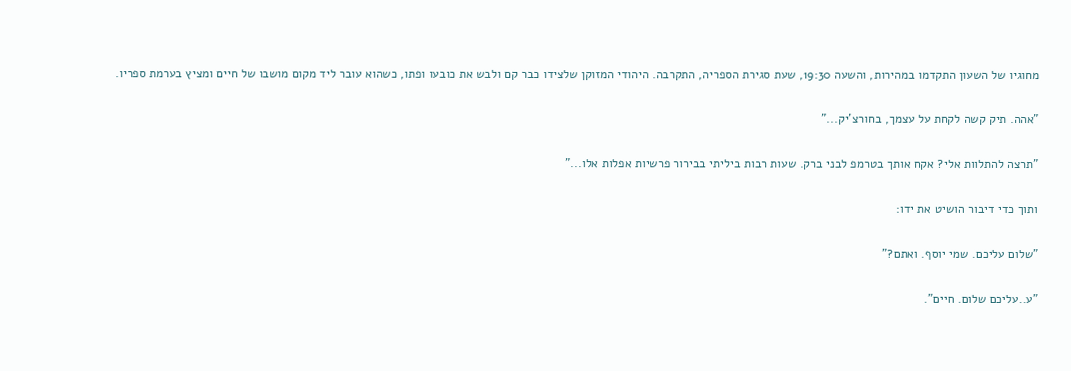מחוגיו של השעון התקדמו במהירות, והשעה 19:30, שעת סגירת הספריה, התקרבה. היהודי המזוקן שלצידו כבר קם ולבש את כובעו ופתו, כשהוא עובר ליד מקום מושבו של חיים ומציץ בערמת ספריו.

"אהה. תיק קשה לקחת על עצמך, בחורצ'יק..."

"תרצה להתלוות אלי? אקח אותך בטרמפ לבני ברק. שעות רבות ביליתי בבירור פרשיות אפלות אלו..."

ותוך כדי דיבור הושיט את ידו:

"שלום עליכם. שמי יוסף. ואתם?"

"ע..עליכם שלום. חיים".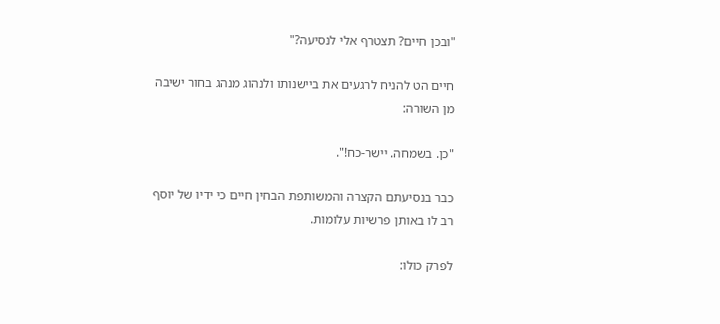"ובכן חיים? תצטרף אלי לנסיעה?"

חיים הט להניח לרגעים את ביישנותו ולנהוג מנהג בחור ישיבה מן השורה:

"כן. בשמחה. יישר-כח!".

כבר בנסיעתם הקצרה והמשותפת הבחין חיים כי ידיו של יוסף רב לו באותן פרשיות עלומות.

לפרק כולו: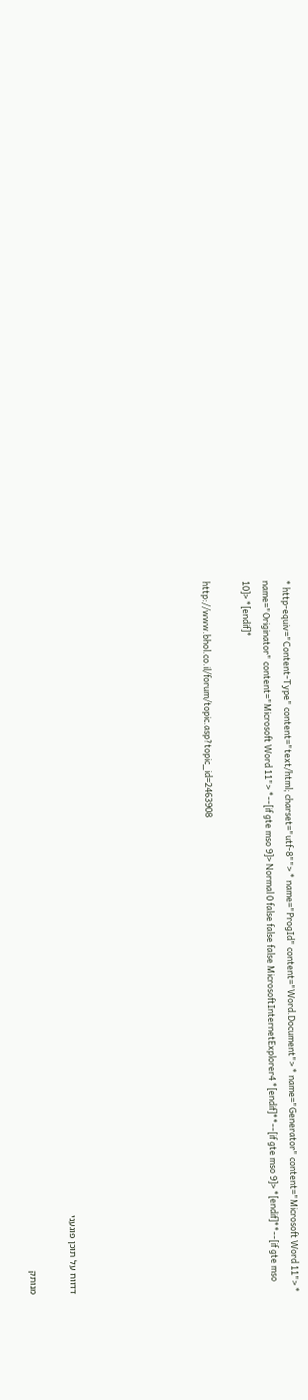* http-equiv="Content-Type" content="text/html; charset="utf-8""> * name="ProgId" content="Word.Document"> * name="Generator" content="Microsoft Word 11"> * name="Originator" content="Microsoft Word 11"> *--[if gte mso 9]> Normal 0 false false false MicrosoftInternetExplorer4 *[endif]**--[if gte mso 9]> *[endif]**--[if gte mso 10]> *[endif]*

http://www.bhol.co.il/forum/topic.asp?topic_id=2463908






דדווח על תוכן פוגעני

מנותק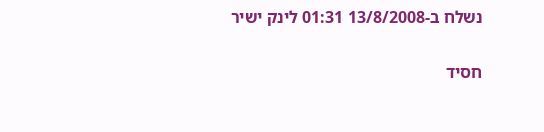נשלח ב-13/8/2008 01:31 לינק ישיר

חסיד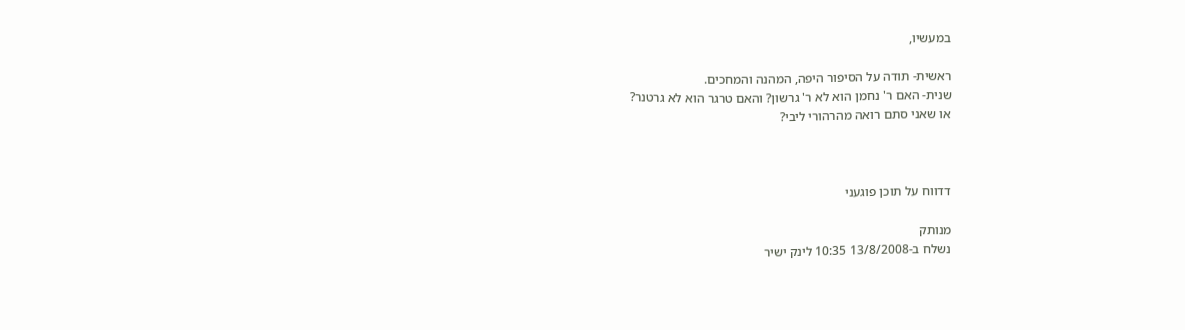במעשיו,

ראשית- תודה על הסיפור היפה, המהנה והמחכים.
שנית- האם ר' נחמן הוא לא ר' גרשון? והאם טרגר הוא לא גרטנר?
או שאני סתם רואה מהרהורי ליבי?



דדווח על תוכן פוגעני

מנותק
נשלח ב-13/8/2008 10:35 לינק ישיר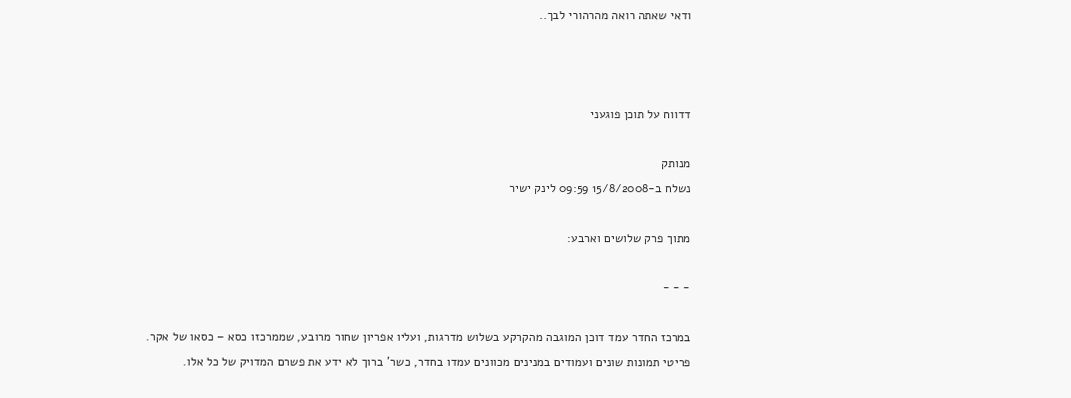ודאי שאתה רואה מהרהורי לבך..



דדווח על תוכן פוגעני

מנותק
נשלח ב-15/8/2008 09:59 לינק ישיר

מתוך פרק שלושים וארבע:

- - -

במרכז החדר עמד דוכן המוגבה מהקרקע בשלוש מדרגות, ועליו אפריון שחור מרובע, שממרכזו כסא – כסאו של אקר. פריטי תמונות שונים ועמודים במנינים מכוונים עמדו בחדר, כשר' ברוך לא ידע את פשרם המדויק של כל אלו.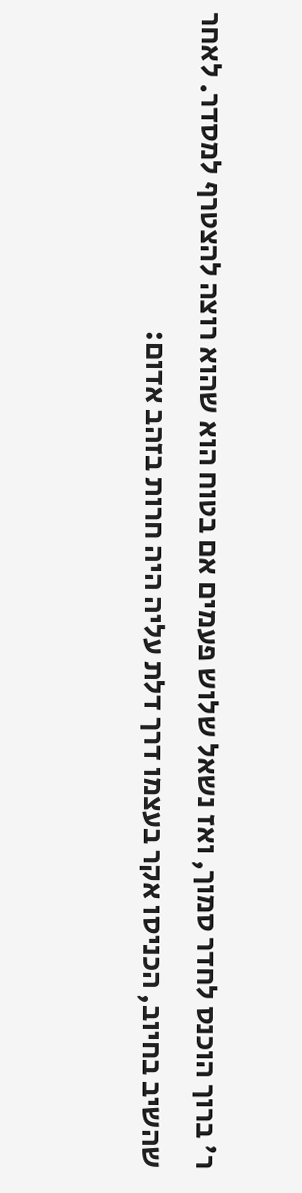ר' ברוך הוכנס לחדר סמוך, ואז נשאל שלוש פעמים אם בטוח הוא שהוא רוצה להצטרף למסדר. לאחר שהשיב בחיוב, הכניסו אקר בעצמו דרך דלת עליה היה חרות בזהב אדום: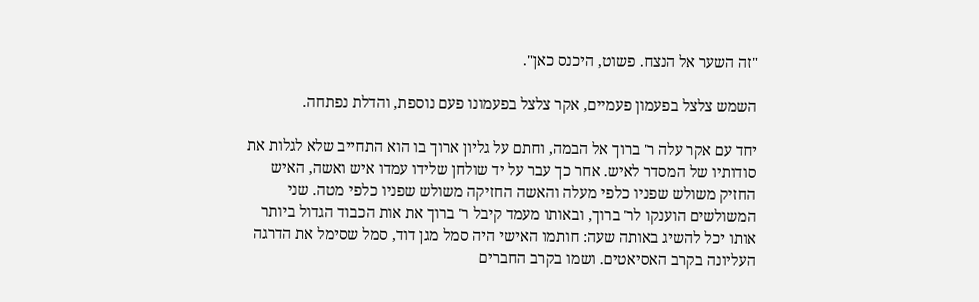"זה השער אל הנצח. פשוט, היכנס כאן".

השמש צלצל בפעמון פעמיים, אקר צלצל בפעמונו פעם נוספת, והדלת נפתחה.

יחד עם אקר עלה ר' ברוך אל הבמה, וחתם על גליון ארוך בו הוא התחייב שלא לגלות את סודותיו של המסדר לאיש. אחר כך עבר על יד שולחן שלידו עמדו איש ואשה, האיש החזיק משולש שפניו כלפי מעלה והאשה החזיקה משולש שפניו כלפי מטה. שני המשולשים הוענקו לר' ברוך, ובאותו מעמד קיבל ר' ברוך את אות הכבוד הגדול ביותר אותו יכל להשיג באותה שעה: חותמו האישי היה סמל מגן דוד, סמל שסימל את הדרגה העליונה בקרב האסיאטים. ושמו בקרב החברים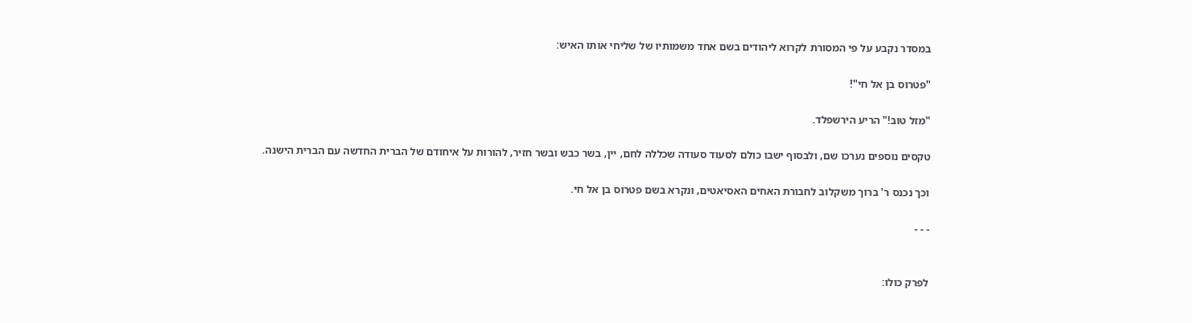במסדר נקבע על פי המסורת לקרוא ליהודים בשם אחד משמותיו של שליחי אותו האיש:

"פטרוס בן אל חי"!

"מזל טוב!" הריע הירשפלד.

טקסים נוספים נערכו שם, ולבסוף ישבו כולם לסעוד סעודה שכללה לחם, יין, בשר כבש ובשר חזיר, להורות על איחודם של הברית החדשה עם הברית הישנה.

וכך נכנס ר' ברוך משקלוב לחבורת האחים האסיאטים, ונקרא בשם פטרוס בן אל חי.

- - -


לפרק כולו: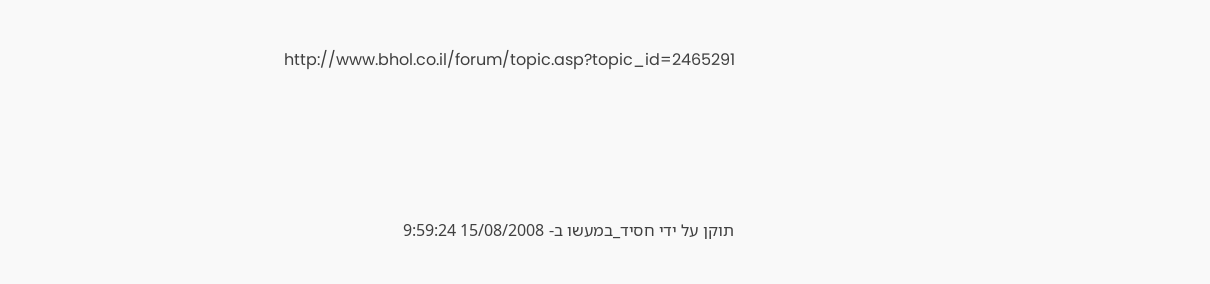http://www.bhol.co.il/forum/topic.asp?topic_id=2465291




תוקן על ידי חסיד_במעשו ב- 15/08/2008 9:59:24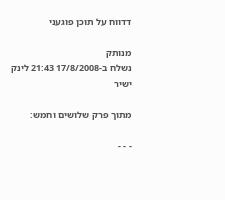דדווח על תוכן פוגעני

מנותק
נשלח ב-17/8/2008 21:43 לינק ישיר

מתוך פרק שלושים וחמש:

- - -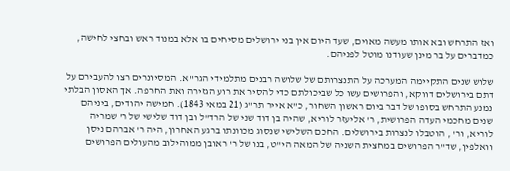ואז התרחש ובא אותו מעשה מאוים, שעד היום אין בני ירושלים מסיחים בו אלא במנוד ראש ובחצי לחישה, כמדברים על בר מינן שעודנו מוטל לפניהם.

שלוש שנים התקיימה המערכה על התנצרותם של שלושה רבנים מתלמידי הגר"א. המסיונרים רצו להעבירם על דתם בירושלים דווקא, והפרושים עשו כל שביכולתם כדי להסיר את רוע הגזירה ואת החרפה. אך האסון הבלתי נמנע התרחש בסופו של דבר ביום ראשון השחור, כ"א אייר תר"ג (21 במאי 1843). חמישה יהודים, ביניהם שנים מחכמי העדה הפרושית, ר' אליעזר לוריא, שהיה בן דוד שני של הרד"ל ובן דוד שלישי של ר' שמריה לוריא, ור' , הוטבלו לנצרות בירושלים. החכם השלישי שנסוג מכוונתו ברגע האחרון, היה ר' אברהם ניסן וואלפין, שד"ר הפרושים במחצית השניה של המאה הי"ט, בנו של ר' ראובן ממוהילוב מהעולים הפרושים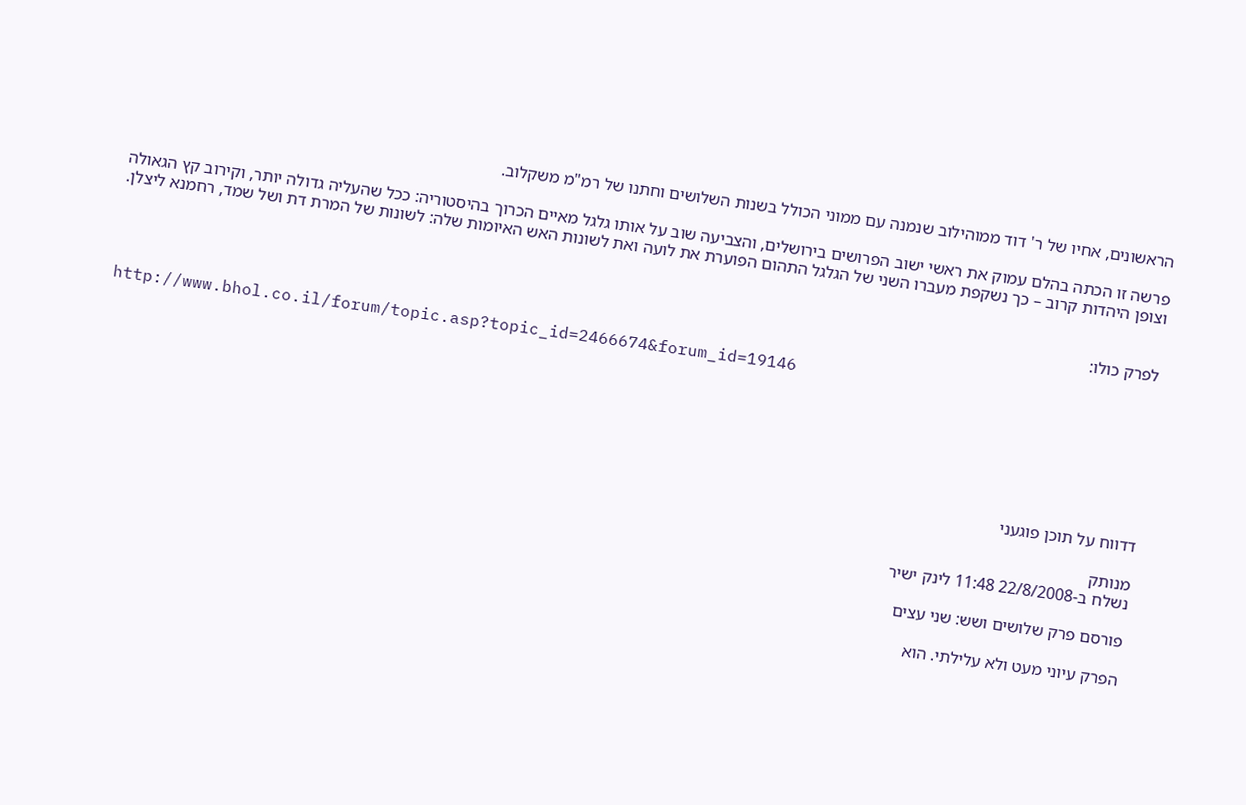הראשונים, אחיו של ר' דוד ממוהילוב שנמנה עם ממוני הכולל בשנות השלושים וחתנו של רמ"מ משקלוב.

פרשה זו הכתה בהלם עמוק את ראשי ישוב הפרושים בירושלים, והצביעה שוב על אותו גלגל מאיים הכרוך בהיסטוריה: ככל שהעליה גדולה יותר, וקירוב קץ הגאולה וצופן היהדות קרוב – כך נשקפת מעברו השני של הגלגל התהום הפוערת את לועה ואת לשונות האש האיומות שלה: לשונות של המרת דת ושל שמד, רחמנא ליצלן.


לפרק כולו:

http://www.bhol.co.il/forum/topic.asp?topic_id=2466674&forum_id=19146






דדווח על תוכן פוגעני

מנותק
נשלח ב-22/8/2008 11:48 לינק ישיר

פורסם פרק שלושים ושש: שני עצים

הפרק עיוני מעט ולא עלילתי. הוא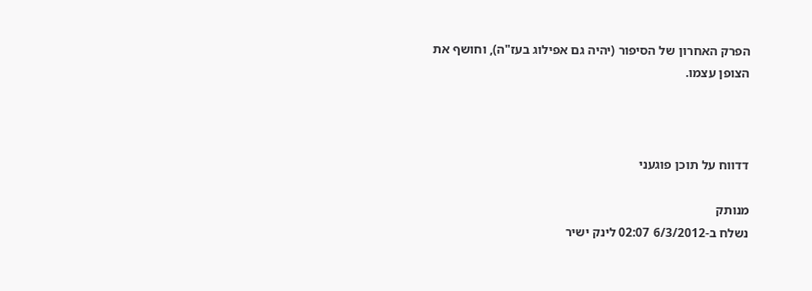הפרק האחרון של הסיפור (יהיה גם אפילוג בעז"ה), וחושף את הצופן עצמו.



דדווח על תוכן פוגעני

מנותק
נשלח ב-6/3/2012 02:07 לינק ישיר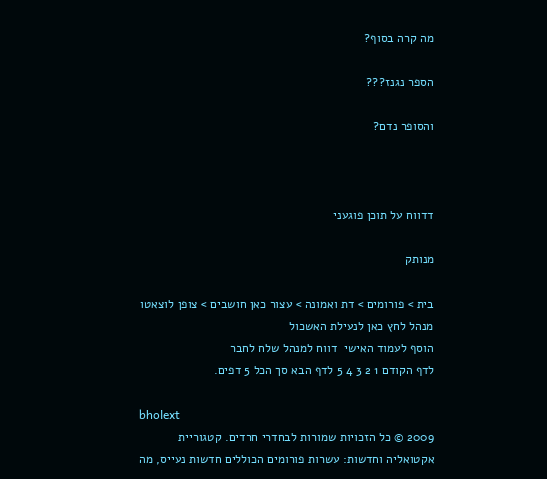מה קרה בסוף?

הספר נגנז???

והסופר נדם?



דדווח על תוכן פוגעני

מנותק

בית > פורומים > דת ואמונה > עצור כאן חושבים > צופן לוצאטו
מנהל לחץ כאן לנעילת האשכול
הוסף לעמוד האישי  דווח למנהל שלח לחבר
לדף הקודם 1 2 3 4 5 לדף הבא סך הכל 5 דפים.

bholext
2009 © כל הזכויות שמורות לבחדרי חרדים. קטגוריית אקטואליה וחדשות: עשרות פורומים הכוללים חדשות נעייס, מה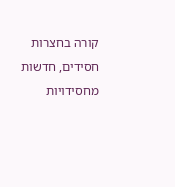קורה בחצרות חסידים, חדשות מחסידויות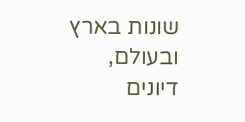שונות בארץ ובעולם, דיונים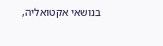בנושאי אקטואליה,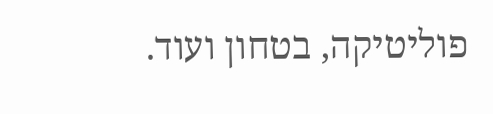פוליטיקה, בטחון ועוד.